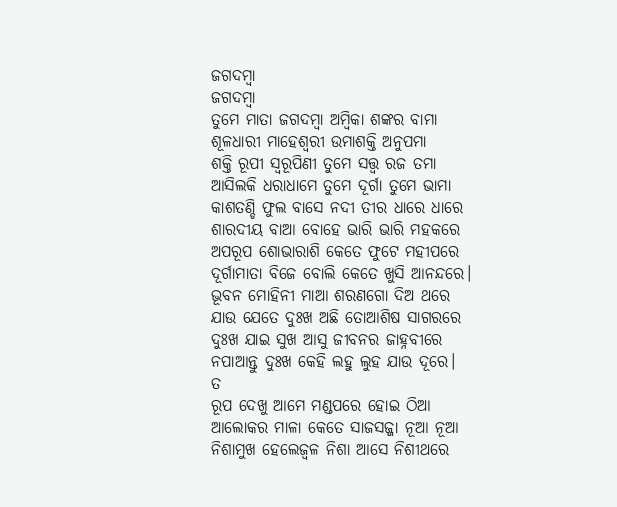ଜଗଦମ୍ବା
ଜଗଦମ୍ବା
ତୁମେ ମାତା ଜଗଦମ୍ବା ଅମ୍ବିକା ଶଙ୍କର ବାମା
ଶୂଳଧାରୀ ମାହେଶ୍ଵରୀ ଉମାଶକ୍ତି ଅନୁପମା
ଶକ୍ତି ରୂପୀ ସ୍ଵରୂପିଣୀ ତୁମେ ସତ୍ତ୍ୱ ରଜ ତମା
ଆସିଲକି ଧରାଧାମେ ତୁମେ ଦୂର୍ଗା ତୁମେ ଭାମା
କାଶତଣ୍ଡି ଫୁଲ ବାସେ ନଦୀ ତୀର ଧାରେ ଧାରେ
ଶାରଦୀୟ ବାଆ ବୋହେ ଭାରି ଭାରି ମହକରେ
ଅପରୂପ ଶୋଭାରାଶି କେତେ ଫୁଟେ ମହୀପରେ
ଦୂର୍ଗାମାତା ବିଜେ ବୋଲି କେତେ ଖୁସି ଆନନ୍ଦରେ।
ଭୂବନ ମୋହିନୀ ମାଆ ଶରଣଗୋ ଦିଅ ଥରେ
ଯାଉ ଯେତେ ଦୁଃଖ ଅଛି ତୋଆଶିଷ ସାଗରରେ
ଦୁଃଖ ଯାଇ ସୁଖ ଆସୁ ଜୀବନର ଜାହ୍ନବୀରେ
ନପାଆନ୍ତୁ ଦୁଃଖ କେହି ଲହୁ ଲୁହ ଯାଉ ଦୂରେ।
ତ
ରୂପ ଦେଖୁ ଆମେ ମଣ୍ଡପରେ ହୋଇ ଠିଆ
ଆଲୋକର ମାଳା କେତେ ସାଜସଜ୍ଜା ନୂଆ ନୂଆ
ନିଶାମୁଖ ହେଲେଜ୍ଵଳ ନିଶା ଆସେ ନିଶୀଥରେ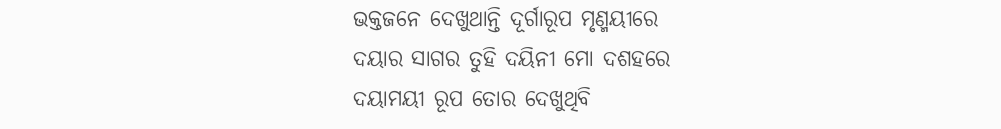ଭକ୍ତଜନେ ଦେଖୁଥାନ୍ତି ଦୂର୍ଗାରୂପ ମୃଣ୍ମୟୀରେ
ଦୟାର ସାଗର ତୁହି ଦୟିନୀ ମୋ ଦଶହରେ
ଦୟାମୟୀ ରୂପ ତୋର ଦେଖୁଥିବି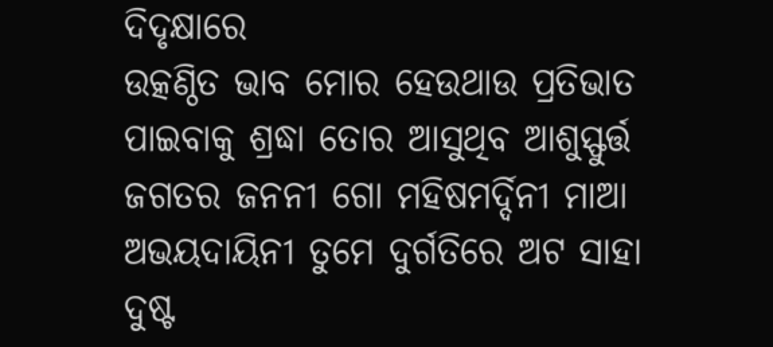ଦିଦୃକ୍ଷାରେ
ଉତ୍କଣ୍ଠିତ ଭାବ ମୋର ହେଉଥାଉ ପ୍ରତିଭାତ
ପାଇବାକୁ ଶ୍ରଦ୍ଧା ତୋର ଆସୁଥିବ ଆଶୁସ୍ଫୁର୍ତ୍ତ
ଜଗତର ଜନନୀ ଗୋ ମହିଷମର୍ଦ୍ଦିନୀ ମାଆ
ଅଭୟଦାୟିନୀ ତୁମେ ଦୁର୍ଗତିରେ ଅଟ ସାହା
ଦୁଷ୍ଟ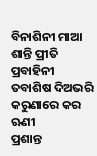ବିନାଶିନୀ ମାଆ ଶାନ୍ତି ପ୍ରୀତି ପ୍ରବାହିନୀ
ତବାଶିଷ ଦିଅଭରି କରୁଣାରେ କର ଋଣୀ
ପ୍ରଶାନ୍ତ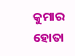କୁମାର ହୋତା